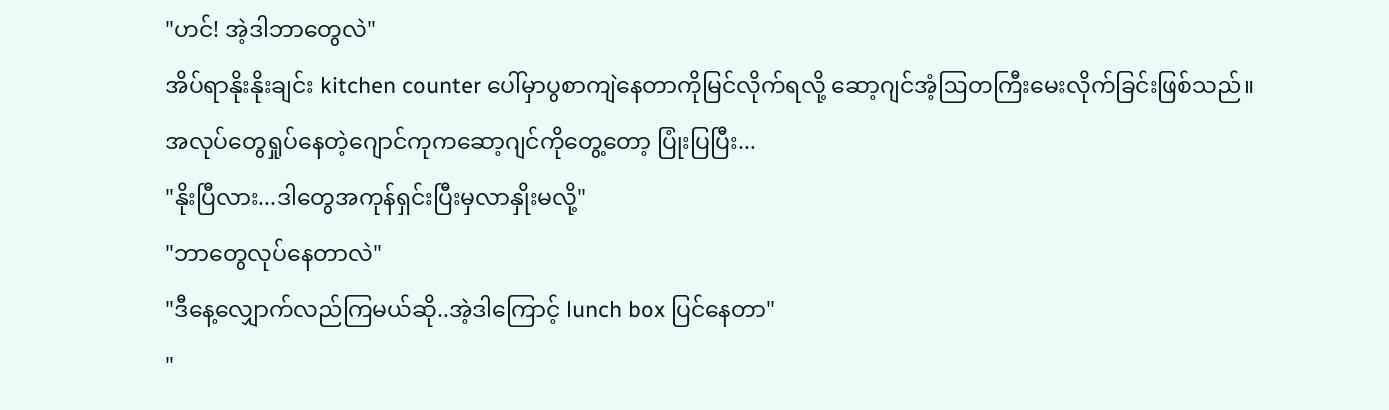"ဟင်! အဲ့ဒါဘာတွေလဲ"
အိပ်ရာနိုးနိုးချင်း kitchen counter ပေါ်မှာပွစာကျဲနေတာကိုမြင်လိုက်ရလို့ ဆော့ဂျင်အံ့ဩတကြီးမေးလိုက်ခြင်းဖြစ်သည်။ အလုပ်တွေရှုပ်နေတဲ့ဂျောင်ကုကဆော့ဂျင်ကိုတွေ့တော့ ပြုံးပြပြီး...
"နိုးပြီလား...ဒါတွေအကုန်ရှင်းပြီးမှလာနှိုးမလို့"
"ဘာတွေလုပ်နေတာလဲ"
"ဒီနေ့လျှောက်လည်ကြမယ်ဆို..အဲ့ဒါကြောင့် lunch box ပြင်နေတာ"
"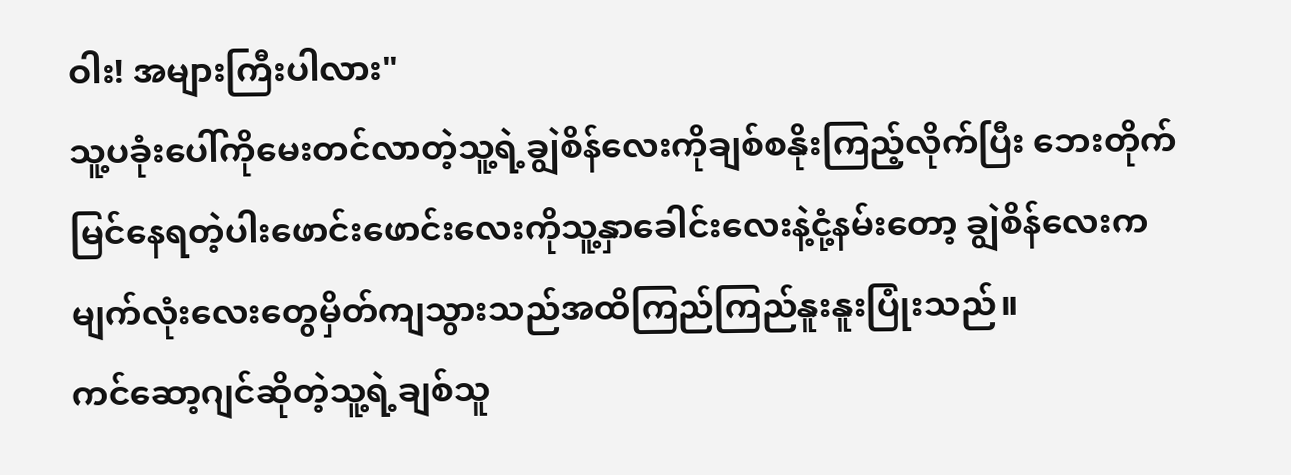ဝါး! အများကြီးပါလား"
သူ့ပခုံးပေါ်ကိုမေးတင်လာတဲ့သူ့ရဲ့ချွဲစိန်လေးကိုချစ်စနိုးကြည့်လိုက်ပြီး ဘေးတိုက်မြင်နေရတဲ့ပါးဖောင်းဖောင်းလေးကိုသူ့နှာခေါင်းလေးနဲ့ငုံ့နမ်းတော့ ချွဲစိန်လေးကမျက်လုံးလေးတွေမှိတ်ကျသွားသည်အထိကြည်ကြည်နူးနူးပြုံးသည်။
ကင်ဆော့ဂျင်ဆိုတဲ့သူ့ရဲ့ချစ်သူ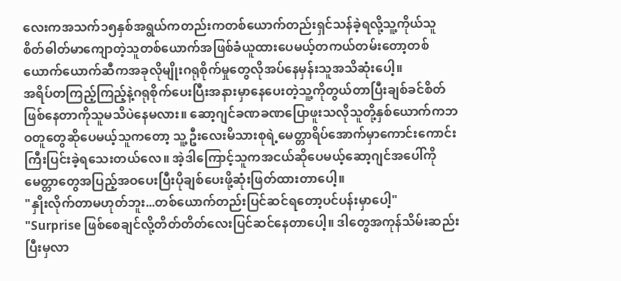လေးကအသက်၁၅နှစ်အရွယ်ကတည်းကတစ်ယောက်တည်းရှင်သန်ခဲ့ရလို့သူ့ကိုယ်သူစိတ်ဓါတ်မာကျောတဲ့သူတစ်ယောက်အဖြစ်ခံယူထားပေမယ့်တကယ်တမ်းတော့တစ်ယောက်ယောက်ဆီကအခုလိုမျိုးဂရုစိုက်မှုတွေလိုအပ်နေမှန်းသူအသိဆုံးပေါ့။
အရိပ်တကြည့်ကြည့်နဲ့ဂရုစိုက်ပေးပြီးအနားမှာနေပေးတဲ့သူ့ကိုတွယ်တာပြီးချစ်ခင်စိတ်ဖြစ်နေတာကိုသူမသိပဲနေမလား။ ဆော့ဂျင်ခဏခဏပြောဖူးသလိုသူတို့နှစ်ယောက်ကဘဝတူတွေဆိုပေမယ့်သူကတော့ သူ့ဦးလေးမိသားစုရဲ့မေတ္တာရိပ်အောက်မှာကောင်းကောင်းကြီးပြင်းခဲ့ရသေးတယ်လေ။ အဲ့ဒါကြောင့်သူကအငယ်ဆိုပေမယ့်ဆော့ဂျင်အပေါ်ကိုမေတ္တာတွေအပြည့်အဝပေးပြီးပိုချစ်ပေးဖို့ဆုံးဖြတ်ထားတာပေါ့။
"နှိုးလိုက်တာမဟုတ်ဘူး...တစ်ယောက်တည်းပြင်ဆင်ရတော့ပင်ပန်းမှာပေါ့"
"Surprise ဖြစ်စေချင်လို့တိတ်တိတ်လေးပြင်ဆင်နေတာပေါ့။ ဒါတွေအကုန်သိမ်းဆည်းပြီးမှလာ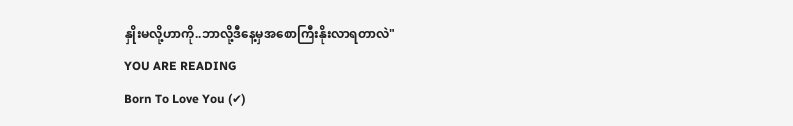နှိုးမလို့ဟာကို..ဘာလို့ဒီနေ့မှအစောကြီးနိုးလာရတာလဲ"
YOU ARE READING
Born To Love You (✔)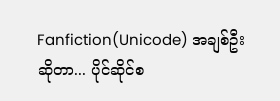Fanfiction(Unicode) အချစ်ဦးဆိုတာ... ပိုင်ဆိုင်စ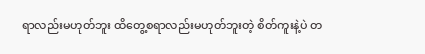ရာလည်းမဟုတ်ဘူး ထိတွေ့စရာလည်းမဟုတ်ဘူးတဲ့ စိတ်ကူးနဲ့ပဲ တ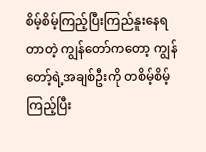စိမ့်စိမ့်ကြည့်ပြီးကြည်နူးနေရတာတဲ့ ကျွန်တော်ကတော့ ကျွန်တော့်ရဲ့အချစ်ဦးကို တစိမ့်စိမ့်ကြည့်ပြီး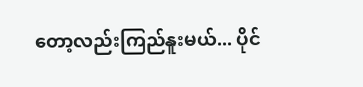တော့လည်းကြည်နူးမယ်... ပိုင်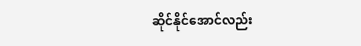ဆိုင်နိုင်အောင်လည်း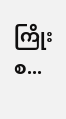ကြိုးစ...